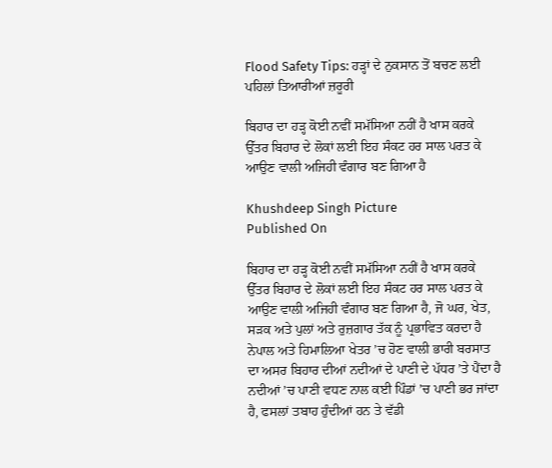Flood Safety Tips: ਹੜ੍ਹਾਂ ਦੇ ਨੁਕਸਾਨ ਤੋਂ ਬਚਣ ਲਈ ਪਹਿਲਾਂ ਤਿਆਰੀਆਂ ਜ਼ਰੂਰੀ

ਬਿਹਾਰ ਦਾ ਹੜ੍ਹ ਕੋਈ ਨਵੀਂ ਸਮੱਸਿਆ ਨਹੀਂ ਹੈ ਖਾਸ ਕਰਕੇ ਉੱਤਰ ਬਿਹਾਰ ਦੇ ਲੋਕਾਂ ਲਈ ਇਹ ਸੰਕਟ ਹਰ ਸਾਲ ਪਰਤ ਕੇ ਆਉਣ ਵਾਲੀ ਅਜਿਹੀ ਵੰਗਾਰ ਬਣ ਗਿਆ ਹੈ

Khushdeep Singh Picture
Published On

ਬਿਹਾਰ ਦਾ ਹੜ੍ਹ ਕੋਈ ਨਵੀਂ ਸਮੱਸਿਆ ਨਹੀਂ ਹੈ ਖਾਸ ਕਰਕੇ ਉੱਤਰ ਬਿਹਾਰ ਦੇ ਲੋਕਾਂ ਲਈ ਇਹ ਸੰਕਟ ਹਰ ਸਾਲ ਪਰਤ ਕੇ ਆਉਣ ਵਾਲੀ ਅਜਿਹੀ ਵੰਗਾਰ ਬਣ ਗਿਆ ਹੈ, ਜੋ ਘਰ, ਖੇਤ, ਸੜਕ ਅਤੇ ਪੁਲਾਂ ਅਤੇ ਰੁਜ਼ਗਾਰ ਤੱਕ ਨੂੰ ਪ੍ਰਭਾਵਿਤ ਕਰਦਾ ਹੈ ਨੇਪਾਲ ਅਤੇ ਹਿਮਾਲਿਆ ਖੇਤਰ ’ਚ ਹੋਣ ਵਾਲੀ ਭਾਰੀ ਬਰਸਾਤ ਦਾ ਅਸਰ ਬਿਹਾਰ ਦੀਆਂ ਨਦੀਆਂ ਦੇ ਪਾਣੀ ਦੇ ਪੱਧਰ ’ਤੇ ਪੈਂਦਾ ਹੈ ਨਦੀਆਂ ’ਚ ਪਾਣੀ ਵਧਣ ਨਾਲ ਕਈ ਪਿੰਡਾਂ ’ਚ ਪਾਣੀ ਭਰ ਜਾਂਦਾ ਹੈ, ਫਸਲਾਂ ਤਬਾਹ ਹੁੰਦੀਆਂ ਹਨ ਤੇ ਵੱਡੀ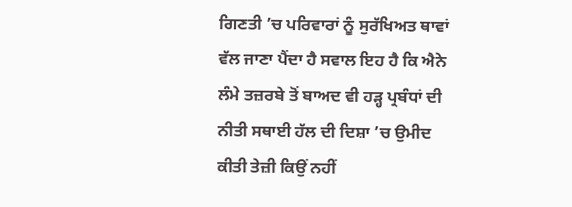ਗਿਣਤੀ ’ਚ ਪਰਿਵਾਰਾਂ ਨੂੰ ਸੁਰੱਖਿਅਤ ਥਾਵਾਂ ਵੱਲ ਜਾਣਾ ਪੈਂਦਾ ਹੈ ਸਵਾਲ ਇਹ ਹੈ ਕਿ ਐਨੇ ਲੰਮੇ ਤਜ਼ਰਬੇ ਤੋਂ ਬਾਅਦ ਵੀ ਹੜ੍ਹ ਪ੍ਰਬੰਧਾਂ ਦੀ ਨੀਤੀ ਸਥਾਈ ਹੱਲ ਦੀ ਦਿਸ਼ਾ ’ਚ ਉਮੀਦ ਕੀਤੀ ਤੇਜ਼ੀ ਕਿਉਂ ਨਹੀਂ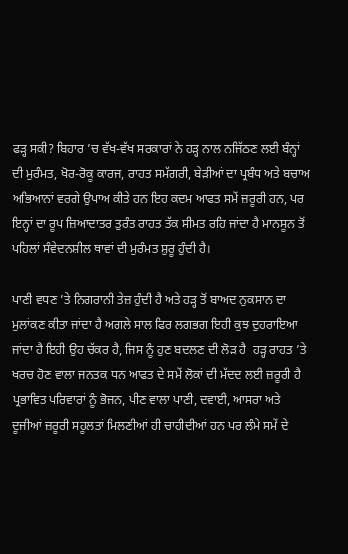ਫੜ੍ਹ ਸਕੀ? ਬਿਹਾਰ ’ਚ ਵੱਖ-ਵੱਖ ਸਰਕਾਰਾਂ ਨੇ ਹੜ੍ਹ ਨਾਲ ਨਜਿੱਠਣ ਲਈ ਬੰਨ੍ਹਾਂ ਦੀ ਮੁਰੰਮਤ, ਖੋਰ-ਰੋਕੂ ਕਾਰਜ, ਰਾਹਤ ਸਮੱਗਰੀ, ਬੇੜੀਆਂ ਦਾ ਪ੍ਰਬੰਧ ਅਤੇ ਬਚਾਅ ਅਭਿਆਨਾਂ ਵਰਗੇ ਉਪਾਅ ਕੀਤੇ ਹਨ ਇਹ ਕਦਮ ਆਫਤ ਸਮੇਂ ਜ਼ਰੂਰੀ ਹਨ, ਪਰ ਇਨ੍ਹਾਂ ਦਾ ਰੂਪ ਜ਼ਿਆਦਾਤਰ ਤੁਰੰਤ ਰਾਹਤ ਤੱਕ ਸੀਮਤ ਰਹਿ ਜਾਂਦਾ ਹੈ ਮਾਨਸੂਨ ਤੋਂ ਪਹਿਲਾਂ ਸੰਵੇਦਨਸ਼ੀਲ ਥਾਵਾਂ ਦੀ ਮੁਰੰਮਤ ਸ਼ੁਰੂ ਹੁੰਦੀ ਹੈ।

ਪਾਣੀ ਵਧਣ ’ਤੇ ਨਿਗਰਾਨੀ ਤੇਜ਼ ਹੁੰਦੀ ਹੈ ਅਤੇ ਹੜ੍ਹ ਤੋਂ ਬਾਅਦ ਨੁਕਸਾਨ ਦਾ ਮੁਲਾਂਕਣ ਕੀਤਾ ਜਾਂਦਾ ਹੈ ਅਗਲੇ ਸਾਲ ਫਿਰ ਲਗਭਗ ਇਹੀ ਕੁਝ ਦੁਹਰਾਇਆ ਜਾਂਦਾ ਹੈ ਇਹੀ ਉਹ ਚੱਕਰ ਹੈ, ਜਿਸ ਨੂੰ ਹੁਣ ਬਦਲਣ ਦੀ ਲੋੜ ਹੈ  ਹੜ੍ਹ ਰਾਹਤ ’ਤੇ ਖਰਚ ਹੋਣ ਵਾਲਾ ਜਨਤਕ ਧਨ ਆਫਤ ਦੇ ਸਮੇਂ ਲੋਕਾਂ ਦੀ ਮੱਦਦ ਲਈ ਜ਼ਰੂਰੀ ਹੈ ਪ੍ਰਭਾਵਿਤ ਪਰਿਵਾਰਾਂ ਨੂੰ ਭੋਜਨ, ਪੀਣ ਵਾਲਾ ਪਾਣੀ, ਦਵਾਈ, ਆਸਰਾ ਅਤੇ ਦੂਜੀਆਂ ਜ਼ਰੂਰੀ ਸਹੂਲਤਾਂ ਮਿਲਣੀਆਂ ਹੀ ਚਾਹੀਦੀਆਂ ਹਨ ਪਰ ਲੰਮੇ ਸਮੇਂ ਦੇ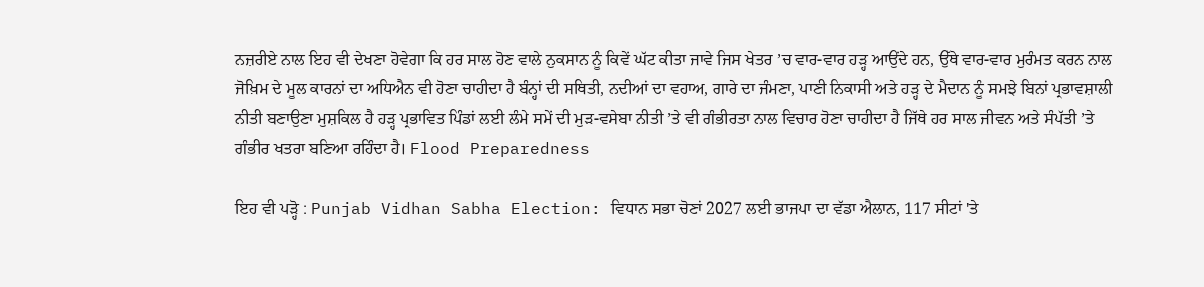ਨਜ਼ਰੀਏ ਨਾਲ ਇਹ ਵੀ ਦੇਖਣਾ ਹੋਵੇਗਾ ਕਿ ਹਰ ਸਾਲ ਹੋਣ ਵਾਲੇ ਨੁਕਸਾਨ ਨੂੰ ਕਿਵੇਂ ਘੱਟ ਕੀਤਾ ਜਾਵੇ ਜਿਸ ਖੇਤਰ ’ਚ ਵਾਰ-ਵਾਰ ਹੜ੍ਹ ਆਉਂਦੇ ਹਨ, ਉੱਥੇ ਵਾਰ-ਵਾਰ ਮੁਰੰਮਤ ਕਰਨ ਨਾਲ ਜੋਖ਼ਿਮ ਦੇ ਮੂਲ ਕਾਰਨਾਂ ਦਾ ਅਧਿਐਨ ਵੀ ਹੋਣਾ ਚਾਹੀਦਾ ਹੈ ਬੰਨ੍ਹਾਂ ਦੀ ਸਥਿਤੀ, ਨਦੀਆਂ ਦਾ ਵਹਾਅ, ਗਾਰੇ ਦਾ ਜੰਮਣਾ, ਪਾਣੀ ਨਿਕਾਸੀ ਅਤੇ ਹੜ੍ਹ ਦੇ ਮੈਦਾਨ ਨੂੰ ਸਮਝੇ ਬਿਨਾਂ ਪ੍ਰਭਾਵਸ਼ਾਲੀ ਨੀਤੀ ਬਣਾਉਣਾ ਮੁਸ਼ਕਿਲ ਹੈ ਹੜ੍ਹ ਪ੍ਰਭਾਵਿਤ ਪਿੰਡਾਂ ਲਈ ਲੰਮੇ ਸਮੇਂ ਦੀ ਮੁੜ-ਵਸੇਬਾ ਨੀਤੀ ’ਤੇ ਵੀ ਗੰਭੀਰਤਾ ਨਾਲ ਵਿਚਾਰ ਹੋਣਾ ਚਾਹੀਦਾ ਹੈ ਜਿੱਥੇ ਹਰ ਸਾਲ ਜੀਵਨ ਅਤੇ ਸੰਪੱਤੀ ’ਤੇ ਗੰਭੀਰ ਖਤਰਾ ਬਣਿਆ ਰਹਿੰਦਾ ਹੈ। Flood Preparedness

ਇਹ ਵੀ ਪੜ੍ਹੋ : Punjab Vidhan Sabha Election: ਵਿਧਾਨ ਸਭਾ ਚੋਣਾਂ 2027 ਲਈ ਭਾਜਪਾ ਦਾ ਵੱਡਾ ਐਲਾਨ, 117 ਸੀਟਾਂ 'ਤੇ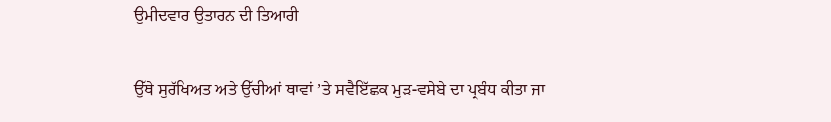ਉਮੀਦਵਾਰ ਉਤਾਰਨ ਦੀ ਤਿਆਰੀ

ਉੱਥੇ ਸੁਰੱਖਿਅਤ ਅਤੇ ਉੱਚੀਆਂ ਥਾਵਾਂ ’ਤੇ ਸਵੈਇੱਛਕ ਮੁੜ-ਵਸੇਬੇ ਦਾ ਪ੍ਰਬੰਧ ਕੀਤਾ ਜਾ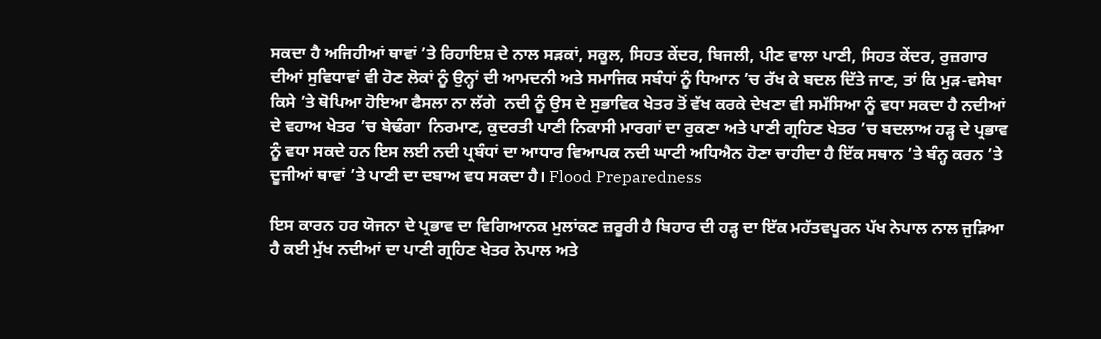ਸਕਦਾ ਹੈ ਅਜਿਹੀਆਂ ਥਾਵਾਂ ’ਤੇ ਰਿਹਾਇਸ਼ ਦੇ ਨਾਲ ਸੜਕਾਂ, ਸਕੂਲ, ਸਿਹਤ ਕੇਂਦਰ, ਬਿਜਲੀ, ਪੀਣ ਵਾਲਾ ਪਾਣੀ, ਸਿਹਤ ਕੇਂਦਰ, ਰੁਜ਼ਗਾਰ ਦੀਆਂ ਸੁਵਿਧਾਵਾਂ ਵੀ ਹੋਣ ਲੋਕਾਂ ਨੂੰ ਉਨ੍ਹਾਂ ਦੀ ਆਮਦਨੀ ਅਤੇ ਸਮਾਜਿਕ ਸਬੰਧਾਂ ਨੂੰ ਧਿਆਨ ’ਚ ਰੱਖ ਕੇ ਬਦਲ ਦਿੱਤੇ ਜਾਣ, ਤਾਂ ਕਿ ਮੁੜ-ਵਸੇਬਾ ਕਿਸੇ ’ਤੇ ਥੋਪਿਆ ਹੋਇਆ ਫੈਸਲਾ ਨਾ ਲੱਗੇ  ਨਦੀ ਨੂੰ ਉਸ ਦੇ ਸੁਭਾਵਿਕ ਖੇਤਰ ਤੋਂ ਵੱਖ ਕਰਕੇ ਦੇਖਣਾ ਵੀ ਸਮੱਸਿਆ ਨੂੰ ਵਧਾ ਸਕਦਾ ਹੈ ਨਦੀਆਂ ਦੇ ਵਹਾਅ ਖੇਤਰ ’ਚ ਬੇਢੰਗਾ  ਨਿਰਮਾਣ, ਕੁਦਰਤੀ ਪਾਣੀ ਨਿਕਾਸੀ ਮਾਰਗਾਂ ਦਾ ਰੁਕਣਾ ਅਤੇ ਪਾਣੀ ਗ੍ਰਹਿਣ ਖੇਤਰ ’ਚ ਬਦਲਾਅ ਹੜ੍ਹ ਦੇ ਪ੍ਰਭਾਵ ਨੂੰ ਵਧਾ ਸਕਦੇ ਹਨ ਇਸ ਲਈ ਨਦੀ ਪ੍ਰਬੰਧਾਂ ਦਾ ਆਧਾਰ ਵਿਆਪਕ ਨਦੀ ਘਾਟੀ ਅਧਿਐਨ ਹੋਣਾ ਚਾਹੀਦਾ ਹੈ ਇੱਕ ਸਥਾਨ ’ਤੇ ਬੰਨ੍ਹ ਕਰਨ ’ਤੇ ਦੂਜੀਆਂ ਥਾਵਾਂ ’ਤੇ ਪਾਣੀ ਦਾ ਦਬਾਅ ਵਧ ਸਕਦਾ ਹੈ। Flood Preparedness

ਇਸ ਕਾਰਨ ਹਰ ਯੋਜਨਾ ਦੇ ਪ੍ਰਭਾਵ ਦਾ ਵਿਗਿਆਨਕ ਮੁਲਾਂਕਣ ਜ਼ਰੂਰੀ ਹੈ ਬਿਹਾਰ ਦੀ ਹੜ੍ਹ ਦਾ ਇੱਕ ਮਹੱਤਵਪੂਰਨ ਪੱਖ ਨੇਪਾਲ ਨਾਲ ਜੁੜਿਆ ਹੈ ਕਈ ਮੁੱਖ ਨਦੀਆਂ ਦਾ ਪਾਣੀ ਗ੍ਰਹਿਣ ਖੇਤਰ ਨੇਪਾਲ ਅਤੇ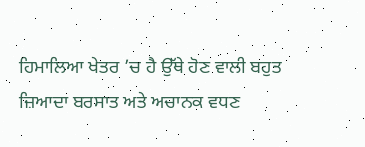ਹਿਮਾਲਿਆ ਖੇਤਰ ’ਚ ਹੈ ਉੱਥੇ ਹੋਣ ਵਾਲੀ ਬਹੁਤ ਜ਼ਿਆਦਾ ਬਰਸਾਤ ਅਤੇ ਅਚਾਨਕ ਵਧਣ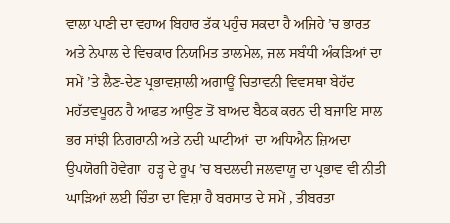ਵਾਲਾ ਪਾਣੀ ਦਾ ਵਹਾਅ ਬਿਹਾਰ ਤੱਕ ਪਹੁੰਚ ਸਕਦਾ ਹੈ ਅਜਿਹੇ ’ਚ ਭਾਰਤ ਅਤੇ ਨੇਪਾਲ ਦੇ ਵਿਚਕਾਰ ਨਿਯਮਿਤ ਤਾਲਮੇਲ, ਜਲ ਸਬੰਧੀ ਅੰਕੜਿਆਂ ਦਾ ਸਮੇਂ ’ਤੇ ਲੈਣ-ਦੇਣ ਪ੍ਰਭਾਵਸ਼ਾਲੀ ਅਗਾਊਂ ਚਿਤਾਵਨੀ ਵਿਵਸਥਾ ਬੇਹੱਦ ਮਹੱਤਵਪੂਰਨ ਹੈ ਆਫਤ ਆਉਣ ਤੋਂ ਬਾਅਦ ਬੈਠਕ ਕਰਨ ਦੀ ਬਜਾਇ ਸਾਲ ਭਰ ਸਾਂਝੀ ਨਿਗਰਾਨੀ ਅਤੇ ਨਦੀ ਘਾਟੀਆਂ  ਦਾ ਅਧਿਐਨ ਜ਼ਿਅਦਾ ਉਪਯੋਗੀ ਹੋਵੇਗਾ  ਹੜ੍ਹ ਦੇ ਰੂਪ ’ਚ ਬਦਲਦੀ ਜਲਵਾਯੂ ਦਾ ਪ੍ਰਭਾਵ ਵੀ ਨੀਤੀ ਘਾੜਿਆਂ ਲਈ ਚਿੰਤਾ ਦਾ ਵਿਸ਼ਾ ਹੈ ਬਰਸਾਤ ਦੇ ਸਮੇਂ , ਤੀਬਰਤਾ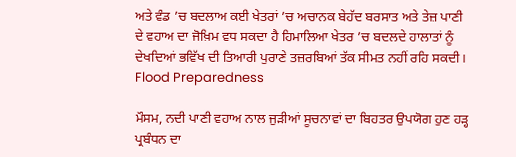ਅਤੇ ਵੰਡ ’ਚ ਬਦਲਾਅ ਕਈ ਖੇਤਰਾਂ ’ਚ ਅਚਾਨਕ ਬੇਹੱਦ ਬਰਸਾਤ ਅਤੇ ਤੇਜ਼ ਪਾਣੀ ਦੇ ਵਹਾਅ ਦਾ ਜੋਖ਼ਿਮ ਵਧ ਸਕਦਾ ਹੈ ਹਿਮਾਲਿਆ ਖੇਤਰ ’ਚ ਬਦਲਦੇ ਹਾਲਾਤਾਂ ਨੂੰ ਦੇਖਦਿਆਂ ਭਵਿੱਖ ਦੀ ਤਿਆਰੀ ਪੁਰਾਣੇ ਤਜ਼ਰਬਿਆਂ ਤੱਕ ਸੀਮਤ ਨਹੀਂ ਰਹਿ ਸਕਦੀ। Flood Preparedness

ਮੌਸਮ, ਨਦੀ ਪਾਣੀ ਵਹਾਅ ਨਾਲ ਜੁੜੀਆਂ ਸੂਚਨਾਵਾਂ ਦਾ ਬਿਹਤਰ ਉਪਯੋਗ ਹੁਣ ਹੜ੍ਹ ਪ੍ਰਬੰਧਨ ਦਾ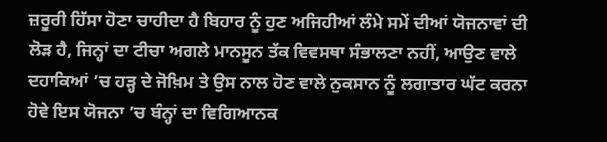ਜ਼ਰੂਰੀ ਹਿੱਸਾ ਹੋਣਾ ਚਾਹੀਦਾ ਹੈ ਬਿਹਾਰ ਨੂੰ ਹੁਣ ਅਜਿਹੀਆਂ ਲੰਮੇ ਸਮੇਂ ਦੀਆਂ ਯੋਜਨਾਵਾਂ ਦੀ ਲੋੜ ਹੈ, ਜਿਨ੍ਹਾਂ ਦਾ ਟੀਚਾ ਅਗਲੇ ਮਾਨਸੂਨ ਤੱਕ ਵਿਵਸਥਾ ਸੰਭਾਲਣਾ ਨਹੀਂ, ਆਉਣ ਵਾਲੇ ਦਹਾਕਿਆਂ ’ਚ ਹੜ੍ਹ ਦੇ ਜੋਖ਼ਿਮ ਤੇ ਉਸ ਨਾਲ ਹੋਣ ਵਾਲੇ ਨੁਕਸਾਨ ਨੂੰ ਲਗਾਤਾਰ ਘੱਟ ਕਰਨਾ ਹੋਵੇ ਇਸ ਯੋਜਨਾ ’ਚ ਬੰਨ੍ਹਾਂ ਦਾ ਵਿਗਿਆਨਕ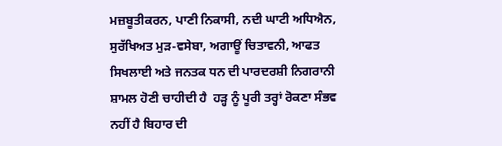ਮਜ਼ਬੂਤੀਕਰਨ, ਪਾਣੀ ਨਿਕਾਸੀ, ਨਦੀ ਘਾਟੀ ਅਧਿਐਨ, ਸੁਰੱਖਿਅਤ ਮੁੜ-ਵਸੇਬਾ, ਅਗਾਊਂ ਚਿਤਾਵਨੀ, ਆਫਤ ਸਿਖਲਾਈ ਅਤੇ ਜਨਤਕ ਧਨ ਦੀ ਪਾਰਦਰਸ਼ੀ ਨਿਗਰਾਨੀ ਸ਼ਾਮਲ ਹੋਣੀ ਚਾਹੀਦੀ ਹੈ  ਹੜ੍ਹ ਨੂੰ ਪੂਰੀ ਤਰ੍ਹਾਂ ਰੋਕਣਾ ਸੰਭਵ ਨਹੀਂ ਹੈ ਬਿਹਾਰ ਦੀ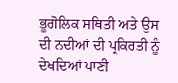ਭੂਗੋਲਿਕ ਸਥਿਤੀ ਅਤੇ ਉਸ ਦੀ ਨਦੀਆਂ ਦੀ ਪ੍ਰਕਿਰਤੀ ਨੂੰ ਦੇਖਦਿਆਂ ਪਾਣੀ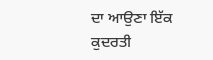ਦਾ ਆਉਣਾ ਇੱਕ ਕੁਦਰਤੀ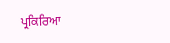ਪ੍ਰਕਿਰਿਆ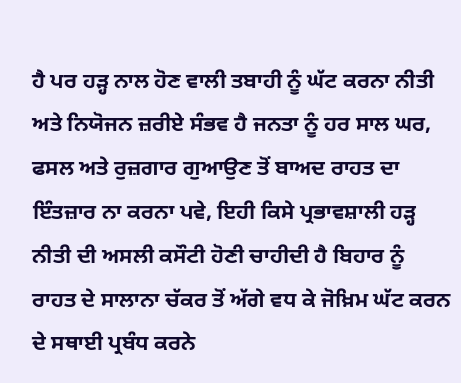ਹੈ ਪਰ ਹੜ੍ਹ ਨਾਲ ਹੋਣ ਵਾਲੀ ਤਬਾਹੀ ਨੂੰ ਘੱਟ ਕਰਨਾ ਨੀਤੀ ਅਤੇ ਨਿਯੋਜਨ ਜ਼ਰੀਏ ਸੰਭਵ ਹੈ ਜਨਤਾ ਨੂੰ ਹਰ ਸਾਲ ਘਰ, ਫਸਲ ਅਤੇ ਰੁਜ਼ਗਾਰ ਗੁਆਉਣ ਤੋਂ ਬਾਅਦ ਰਾਹਤ ਦਾ ਇੰਤਜ਼ਾਰ ਨਾ ਕਰਨਾ ਪਵੇ, ਇਹੀ ਕਿਸੇ ਪ੍ਰਭਾਵਸ਼ਾਲੀ ਹੜ੍ਹ ਨੀਤੀ ਦੀ ਅਸਲੀ ਕਸੌਟੀ ਹੋਣੀ ਚਾਹੀਦੀ ਹੈ ਬਿਹਾਰ ਨੂੰ ਰਾਹਤ ਦੇ ਸਾਲਾਨਾ ਚੱਕਰ ਤੋਂ ਅੱਗੇ ਵਧ ਕੇ ਜੋਖ਼ਿਮ ਘੱਟ ਕਰਨ ਦੇ ਸਥਾਈ ਪ੍ਰਬੰਧ ਕਰਨੇ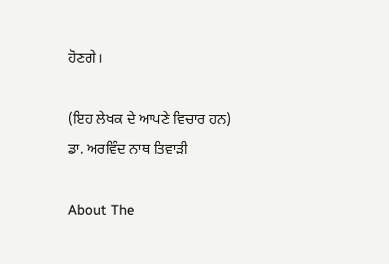ਹੋਣਗੇ।

(ਇਹ ਲੇਖਕ ਦੇ ਆਪਣੇ ਵਿਚਾਰ ਹਨ)
ਡਾ. ਅਰਵਿੰਦ ਨਾਥ ਤਿਵਾੜੀ

About The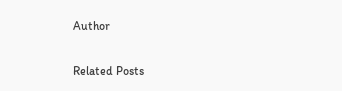Author

Related Posts